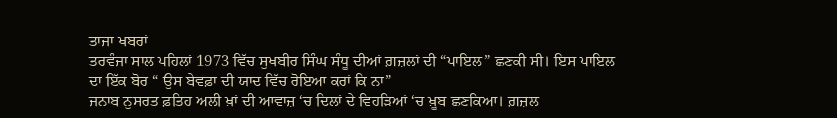ਤਾਜਾ ਖਬਰਾਂ
ਤਰਵੰਜਾ ਸਾਲ ਪਹਿਲਾਂ 1973 ਵਿੱਚ ਸੁਖਬੀਰ ਸਿੰਘ ਸੰਧੂ ਦੀਆਂ ਗ਼ਜ਼ਲਾਂ ਦੀ “ਪਾਇਲ” ਛਣਕੀ ਸੀ। ਇਸ ਪਾਇਲ ਦਾ ਇੱਕ ਬੋਰ “ ਉਸ ਬੇਵਫ਼ਾ ਦੀ ਯਾਦ ਵਿੱਚ ਰੋਇਆ ਕਰਾਂ ਕਿ ਨਾ”
ਜਨਾਬ ਨੁਸਰਤ ਫ਼ਤਿਹ ਅਲੀ ਖ਼ਾਂ ਦੀ ਆਵਾਜ਼ ‘ਚ ਦਿਲਾਂ ਦੇ ਵਿਹੜਿਆਂ ‘ਚ ਖ਼ੂਬ ਛਣਕਿਆ। ਗ਼ਜ਼ਲ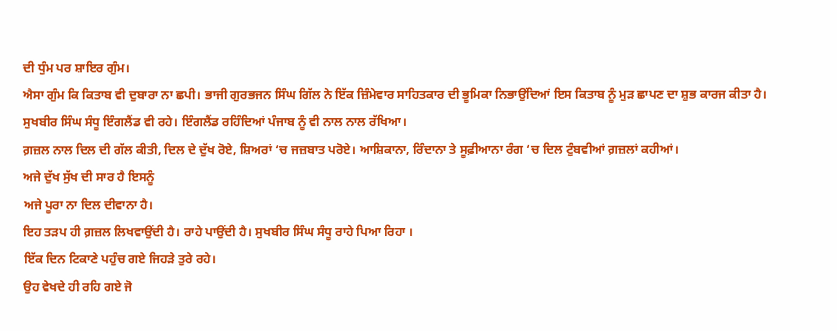ਦੀ ਧੁੰਮ ਪਰ ਸ਼ਾਇਰ ਗੁੰਮ।
ਐਸਾ ਗੁੰਮ ਕਿ ਕਿਤਾਬ ਵੀ ਦੁਬਾਰਾ ਨਾ ਛਪੀ। ਭਾਜੀ ਗੁਰਭਜਨ ਸਿੰਘ ਗਿੱਲ ਨੇ ਇੱਕ ਜ਼ਿੰਮੇਵਾਰ ਸਾਹਿਤਕਾਰ ਦੀ ਭੂਮਿਕਾ ਨਿਭਾਉਂਦਿਆਂ ਇਸ ਕਿਤਾਬ ਨੂੰ ਮੁੜ ਛਾਪਣ ਦਾ ਸ਼ੁਭ ਕਾਰਜ ਕੀਤਾ ਹੈ।
ਸੁਖਬੀਰ ਸਿੰਘ ਸੰਧੂ ਇੰਗਲੈਂਡ ਵੀ ਰਹੇ। ਇੰਗਲੈਂਡ ਰਹਿੰਦਿਆਂ ਪੰਜਾਬ ਨੂੰ ਵੀ ਨਾਲ ਨਾਲ ਰੱਖਿਆ।
ਗ਼ਜ਼ਲ ਨਾਲ ਦਿਲ ਦੀ ਗੱਲ ਕੀਤੀ, ਦਿਲ ਦੇ ਦੁੱਖ ਰੋਏ, ਸ਼ਿਅਰਾਂ ‘ਚ ਜਜ਼ਬਾਤ ਪਰੋਏ। ਆਸ਼ਿਕਾਨਾ, ਰਿੰਦਾਨਾ ਤੇ ਸੂਫ਼ੀਆਨਾ ਰੰਗ ‘ਚ ਦਿਲ ਟੁੰਬਵੀਆਂ ਗ਼ਜ਼ਲਾਂ ਕਹੀਆਂ।
ਅਜੇ ਦੁੱਖ ਸੁੱਖ ਦੀ ਸਾਰ ਹੈ ਇਸਨੂੰ
ਅਜੇ ਪੂਰਾ ਨਾ ਦਿਲ ਦੀਵਾਨਾ ਹੈ।
ਇਹ ਤੜਪ ਹੀ ਗ਼ਜ਼ਲ ਲਿਖਵਾਉਂਦੀ ਹੈ। ਰਾਹੇ ਪਾਉਂਦੀ ਹੈ। ਸੁਖਬੀਰ ਸਿੰਘ ਸੰਧੂ ਰਾਹੇ ਪਿਆ ਰਿਹਾ ।
ਇੱਕ ਦਿਨ ਟਿਕਾਣੇ ਪਹੁੰਚ ਗਏ ਜਿਹੜੇ ਤੁਰੇ ਰਹੇ।
ਉਹ ਵੇਖਦੇ ਹੀ ਰਹਿ ਗਏ ਜੋ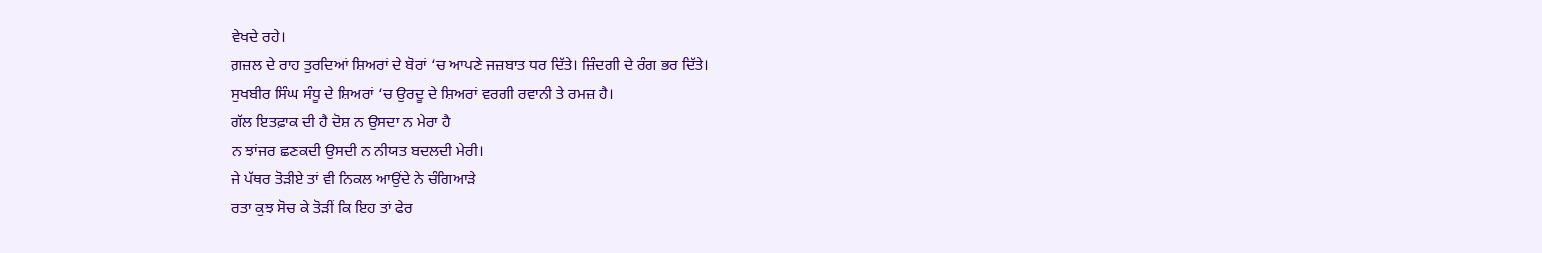ਵੇਖਦੇ ਰਹੇ।
ਗ਼ਜ਼ਲ ਦੇ ਰਾਹ ਤੁਰਦਿਆਂ ਸ਼ਿਅਰਾਂ ਦੇ ਬੋਰਾਂ ‘ਚ ਆਪਣੇ ਜਜ਼ਬਾਤ ਧਰ ਦਿੱਤੇ। ਜ਼ਿੰਦਗੀ ਦੇ ਰੰਗ ਭਰ ਦਿੱਤੇ।
ਸੁਖਬੀਰ ਸਿੰਘ ਸੰਧੂ ਦੇ ਸ਼ਿਅਰਾਂ ‘ਚ ਉਰਦੂ ਦੇ ਸ਼ਿਅਰਾਂ ਵਰਗੀ ਰਵਾਨੀ ਤੇ ਰਮਜ਼ ਹੈ।
ਗੱਲ ਇਤਫ਼ਾਕ ਦੀ ਹੈ ਦੋਸ਼ ਨ ਉਸਦਾ ਨ ਮੇਰਾ ਹੈ
ਨ ਝਾਂਜਰ ਛਣਕਦੀ ਉਸਦੀ ਨ ਨੀਯਤ ਬਦਲਦੀ ਮੇਰੀ।
ਜੇ ਪੱਥਰ ਤੋੜੀਏ ਤਾਂ ਵੀ ਨਿਕਲ ਆਉਂਦੇ ਨੇ ਚੰਗਿਆੜੇ
ਰਤਾ ਕੁਝ ਸੋਚ ਕੇ ਤੋੜੀਂ ਕਿ ਇਹ ਤਾਂ ਫੇਰ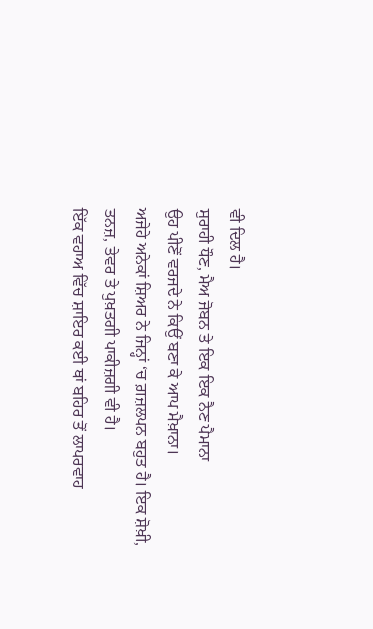ਵੀ ਦਿਲ ਹੈ।
ਸੁਰਾਹੀ ਧੌਣ, ਮੈਅ ਜੋਬਨ ਤੇ ਇਕ ਇਕ ਨੈਣ ਪੈਮਾਨਾ
ਉਹ ਪੀਣੋਂ ਵਰਜਦੇ ਨੇ ਕਿਉਂ ਬਣਾ ਕੇ ਆਪ ਮੈਖ਼ਾਨਾ।
ਅਜੇਹੇ ਅਨੇਕਾਂ ਸ਼ਿਅਰ ਨੇ ਜਿਨ੍ਹਾਂ ‘ਚ ਗ਼ਜ਼ਲਪਨ ਬਹੁਤ ਹੈ। ਇਕ ਸ਼ੋਖ਼ੀ, ਤਨਜ਼, ਤੇਵਰ ਤੇ ਪੁਖ਼ਤਗੀ ਪਾਕੀਜ਼ਗੀ ਵੀ ਹੈ।
ਇੱਕ ਵਹਾਅ ਵਿੱਚ ਸ਼ਾਇਰ ਕਈ ਥਾਂ ਬਹਿਰ ਤੋਂ ਲਾਪਰਵਾਹ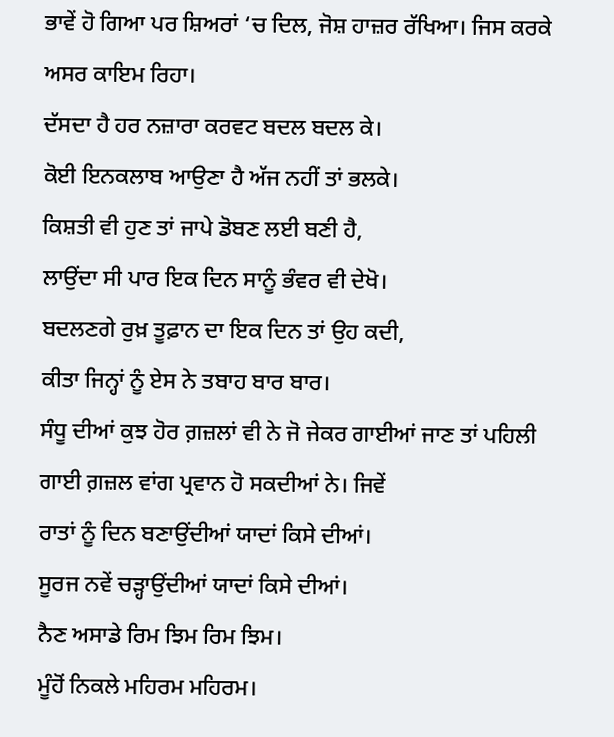ਭਾਵੇਂ ਹੋ ਗਿਆ ਪਰ ਸ਼ਿਅਰਾਂ ‘ਚ ਦਿਲ, ਜੋਸ਼ ਹਾਜ਼ਰ ਰੱਖਿਆ। ਜਿਸ ਕਰਕੇ ਅਸਰ ਕਾਇਮ ਰਿਹਾ।
ਦੱਸਦਾ ਹੈ ਹਰ ਨਜ਼ਾਰਾ ਕਰਵਟ ਬਦਲ ਬਦਲ ਕੇ।
ਕੋਈ ਇਨਕਲਾਬ ਆਉਣਾ ਹੈ ਅੱਜ ਨਹੀਂ ਤਾਂ ਭਲਕੇ।
ਕਿਸ਼ਤੀ ਵੀ ਹੁਣ ਤਾਂ ਜਾਪੇ ਡੋਬਣ ਲਈ ਬਣੀ ਹੈ,
ਲਾਉਂਦਾ ਸੀ ਪਾਰ ਇਕ ਦਿਨ ਸਾਨੂੰ ਭੰਵਰ ਵੀ ਦੇਖੋ।
ਬਦਲਣਗੇ ਰੁਖ਼ ਤੂਫ਼ਾਨ ਦਾ ਇਕ ਦਿਨ ਤਾਂ ਉਹ ਕਦੀ,
ਕੀਤਾ ਜਿਨ੍ਹਾਂ ਨੂੰ ਏਸ ਨੇ ਤਬਾਹ ਬਾਰ ਬਾਰ।
ਸੰਧੂ ਦੀਆਂ ਕੁਝ ਹੋਰ ਗ਼ਜ਼ਲਾਂ ਵੀ ਨੇ ਜੋ ਜੇਕਰ ਗਾਈਆਂ ਜਾਣ ਤਾਂ ਪਹਿਲੀ ਗਾਈ ਗ਼ਜ਼ਲ ਵਾਂਗ ਪ੍ਰਵਾਨ ਹੋ ਸਕਦੀਆਂ ਨੇ। ਜਿਵੇਂ
ਰਾਤਾਂ ਨੂੰ ਦਿਨ ਬਣਾਉਂਦੀਆਂ ਯਾਦਾਂ ਕਿਸੇ ਦੀਆਂ।
ਸੂਰਜ ਨਵੇਂ ਚੜ੍ਹਾਉਂਦੀਆਂ ਯਾਦਾਂ ਕਿਸੇ ਦੀਆਂ।
ਨੈਣ ਅਸਾਡੇ ਰਿਮ ਝਿਮ ਰਿਮ ਝਿਮ।
ਮੂੰਹੋਂ ਨਿਕਲੇ ਮਹਿਰਮ ਮਹਿਰਮ।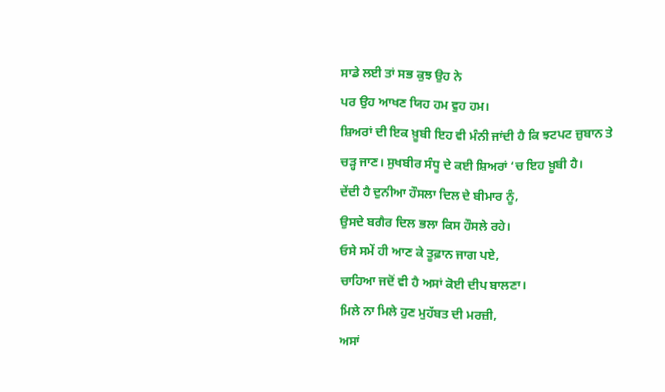ਸਾਡੇ ਲਈ ਤਾਂ ਸਭ ਕੁਝ ਉਹ ਨੇ
ਪਰ ਉਹ ਆਖਣ ਯਿਹ ਹਮ ਵੁਹ ਹਮ।
ਸ਼ਿਅਰਾਂ ਦੀ ਇਕ ਖ਼ੂਬੀ ਇਹ ਵੀ ਮੰਨੀ ਜਾਂਦੀ ਹੈ ਕਿ ਝਟਪਟ ਜ਼ੁਬਾਨ ਤੇ ਚੜ੍ਹ ਜਾਣ। ਸੁਖਬੀਰ ਸੰਧੂ ਦੇ ਕਈ ਸ਼ਿਅਰਾਂ ‘ਚ ਇਹ ਖ਼ੂਬੀ ਹੈ।
ਦੇਂਦੀ ਹੈ ਦੁਨੀਆ ਹੌਸਲਾ ਦਿਲ ਦੇ ਬੀਮਾਰ ਨੂੰ,
ਉਸਦੇ ਬਗੈਰ ਦਿਲ ਭਲਾ ਕਿਸ ਹੌਸਲੇ ਰਹੇ।
ਓਸੇ ਸਮੇਂ ਹੀ ਆਣ ਕੇ ਤੂਫ਼ਾਨ ਜਾਗ ਪਏ,
ਚਾਹਿਆ ਜਦੋਂ ਵੀ ਹੈ ਅਸਾਂ ਕੋਈ ਦੀਪ ਬਾਲਣਾ।
ਮਿਲੇ ਨਾ ਮਿਲੇ ਹੁਣ ਮੁਹੱਬਤ ਦੀ ਮਰਜ਼ੀ,
ਅਸਾਂ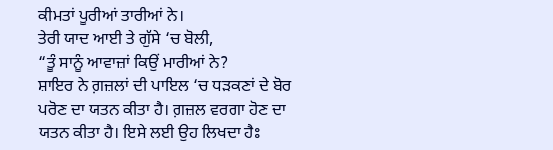ਕੀਮਤਾਂ ਪੂਰੀਆਂ ਤਾਰੀਆਂ ਨੇ।
ਤੇਰੀ ਯਾਦ ਆਈ ਤੇ ਗੁੱਸੇ ‘ਚ ਬੋਲੀ,
“ਤੂੰ ਸਾਨੂੰ ਆਵਾਜ਼ਾਂ ਕਿਉਂ ਮਾਰੀਆਂ ਨੇ?
ਸ਼ਾਇਰ ਨੇ ਗ਼ਜ਼ਲਾਂ ਦੀ ਪਾਇਲ ‘ਚ ਧੜਕਣਾਂ ਦੇ ਬੋਰ ਪਰੋਣ ਦਾ ਯਤਨ ਕੀਤਾ ਹੈ। ਗ਼ਜ਼ਲ ਵਰਗਾ ਹੋਣ ਦਾ ਯਤਨ ਕੀਤਾ ਹੈ। ਇਸੇ ਲਈ ਉਹ ਲਿਖਦਾ ਹੈਃ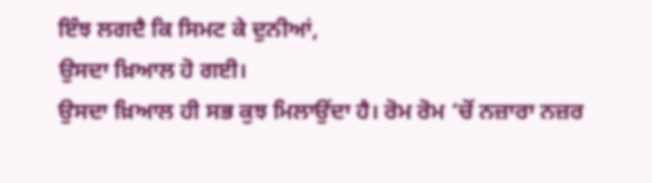ਇੰਝ ਲਗਦੈ ਕਿ ਸਿਮਟ ਕੇ ਦੁਨੀਆਂ,
ਉਸਦਾ ਖ਼ਿਆਲ ਹੋ ਗਈ।
ਉਸਦਾ ਖ਼ਿਆਲ ਹੀ ਸਭ ਕੁਝ ਮਿਲਾਉਂਦਾ ਹੈ। ਰੋਮ ਰੋਮ ‘ਚੋਂ ਨਜ਼ਾਰਾ ਨਜ਼ਰ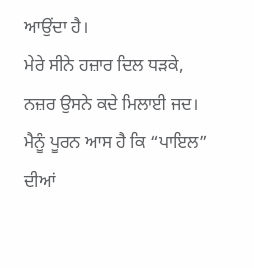ਆਉਂਦਾ ਹੈ।
ਮੇਰੇ ਸੀਨੇ ਹਜ਼ਾਰ ਦਿਲ ਧੜਕੇ,
ਨਜ਼ਰ ਉਸਨੇ ਕਦੇ ਮਿਲਾਈ ਜਦ।
ਮੈਨੂੰ ਪੂਰਨ ਆਸ ਹੈ ਕਿ “ਪਾਇਲ” ਦੀਆਂ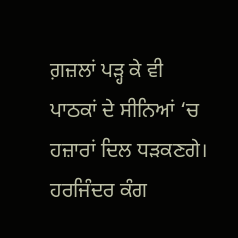ਗ਼ਜ਼ਲਾਂ ਪੜ੍ਹ ਕੇ ਵੀ ਪਾਠਕਾਂ ਦੇ ਸੀਨਿਆਂ ‘ਚ ਹਜ਼ਾਰਾਂ ਦਿਲ ਧੜਕਣਗੇ।
ਹਰਜਿੰਦਰ ਕੰਗ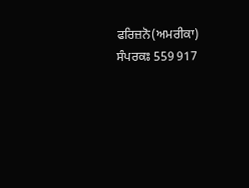ਫਰਿਜ਼ਨੋ(ਅਮਰੀਕਾ)
ਸੰਪਰਕਃ 559 917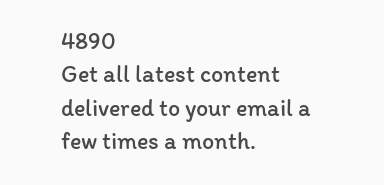4890
Get all latest content delivered to your email a few times a month.